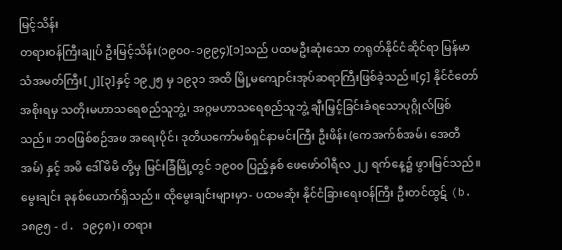မြင့်သိန်း
တရားဝန်ကြီးချုပ် ဦးမြင့်သိန်း(၁၉၀၀-၁၉၉၄)[၁]သည် ပထမဦးဆုံးသော တရုတ်နိုင်ငံဆိုင်ရာ မြန်မာသံအမတ်ကြီး[၂][၃]နှင့် ၁၉၂၅ မှ ၁၉၃၁ အထိ မြို့မကျောင်းအုပ်ဆရာကြီးဖြစ်ခဲ့သည်။[၄] နိုင်ငံတော်အစိုးရမှ သတိုးမဟာသရေစည်သူဘွဲ့၊ အဂ္ဂမဟာသရေစည်သူဘွဲ့ ချီးမြှင့်ခြင်းခံရသောပုဂ္ဂိုလ်ဖြစ်သည်။ ဘဝဖြစ်စဉ်အဖ အရေးပိုင်၊ ဒုတိယကော်မစ်ရှင်နာမင်းကြီး ဦးဖိန်း (ကေအက်စ်အမ်၊ အေတီအမ်) နှင့် အမိ ဒေါ်မိမိ တို့မှ မြင်းခြံမြို့တွင် ၁၉၀၀ ပြည့်နှစ် ဖေဖော်ဝါရီလ ၂၂ ရက်နေ့၌ ဖွားမြင်သည်။ မွေးချင်း ခုနစ်ယောက်ရှိသည်။ ထိုမွေးချင်းများမှာ- ပထမဆုံး နိုင်ငံခြားရေးဝန်ကြီး ဦးတင်ထွဋ် (b. ၁၈၉၅ - d. ၁၉၄၈)၊ တရား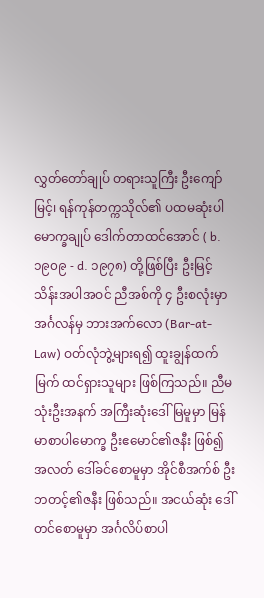လွှတ်တော်ချုပ် တရားသူကြီး ဦးကျော်မြင့်၊ ရန်ကုန်တက္ကသိုလ်၏ ပထမဆုံးပါမောက္ခချုပ် ဒေါက်တာထင်အောင် ( b. ၁၉၀၉ - d. ၁၉၇၈) တို့ဖြစ်ပြီး ဦးမြင့်သိန်းအပါအဝင် ညီအစ်ကို ၄ ဦးစလုံးမှာ အင်္ဂလန်မှ ဘားအက်လော (Bar-at-Law) ဝတ်လုံဘွဲ့များရ၍ ထူးချွန်ထက်မြက် ထင်ရှားသူများ ဖြစ်ကြသည်။ ညီမသုံးဦးအနက် အကြီးဆုံးဒေါ်မြမူမှာ မြန်မာစာပါမောက္ခ ဦးဧမောင်၏ဇနီး ဖြစ်၍ အလတ် ဒေါ်ခင်စောမူမှာ အိုင်စီအက်စ် ဦးဘတင့်၏ဇနီး ဖြစ်သည်။ အငယ်ဆုံး ဒေါ်တင်စောမူမှာ အင်္ဂလိပ်စာပါ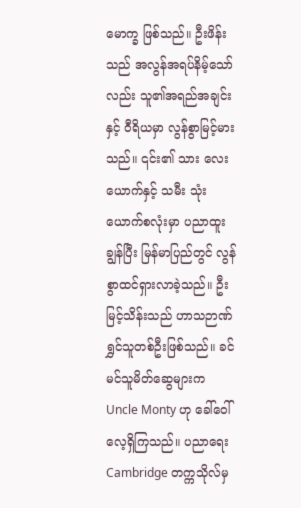မောက္ခ ဖြစ်သည်။ ဦးဖိန်းသည် အလွန်အရပ်နိမ့်သော်လည်း သူ၏အရည်အချင်းနှင့် ဝီရိယမှာ လွန်စွာမြင့်မားသည်။ ၎င်း၏ သား လေးယောက်နှင့် သမီး သုံးယောက်စလုံးမှာ ပညာထူးချွန်ပြီး မြန်မာပြည်တွင် လွန်စွာထင်ရှားလာခဲ့သည်။ ဦးမြင့်သိန်းသည် ဟာသဉာဏ်ရွှင်သူတစ်ဦးဖြစ်သည်။ ခင်မင်သူမိတ်ဆွေများက Uncle Monty ဟု ခေါ်ဝေါ်လေ့ရှိကြသည်။ ပညာရေးCambridge တက္ကသိုလ်မှ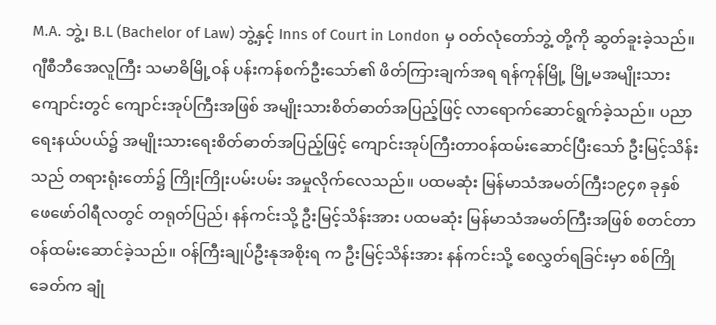M.A. ဘွဲ့၊ B.L (Bachelor of Law) ဘွဲ့နှင့် Inns of Court in London မှ ဝတ်လုံတော်ဘွဲ့ တို့ကို ဆွတ်ခူးခဲ့သည်။ ဂျီစီဘီအေလူကြီး သမာဓိမြို့ဝန် ပန်းကန်စက်ဦးသော်၏ ဖိတ်ကြားချက်အရ ရန်ကုန်မြို့ မြို့မအမျိုးသားကျောင်းတွင် ကျောင်းအုပ်ကြီးအဖြစ် အမျိုးသားစိတ်ဓာတ်အပြည့်ဖြင့် လာရောက်ဆောင်ရွက်ခဲ့သည်။ ပညာရေးနယ်ပယ်၌ အမျိုးသားရေးစိတ်ဓာတ်အပြည့်ဖြင့် ကျောင်းအုပ်ကြီးတာဝန်ထမ်းဆောင်ပြီးသော် ဦးမြင့်သိန်းသည် တရားရုံးတော်၌ ကြိုးကြိုးပမ်းပမ်း အမှုလိုက်လေသည်။ ပထမဆုံး မြန်မာသံအမတ်ကြီး၁၉၄၈ ခုနှစ် ဖေဖော်ဝါရီလတွင် တရုတ်ပြည်၊ နန်ကင်းသို့ ဦးမြင့်သိန်းအား ပထမဆုံး မြန်မာသံအမတ်ကြီးအဖြစ် စတင်တာဝန်ထမ်းဆောင်ခဲ့သည်။ ဝန်ကြီးချုပ်ဦးနုအစိုးရ က ဦးမြင့်သိန်းအား နန်ကင်းသို့ စေလွှတ်ရခြင်းမှာ စစ်ကြိုခေတ်က ချုံ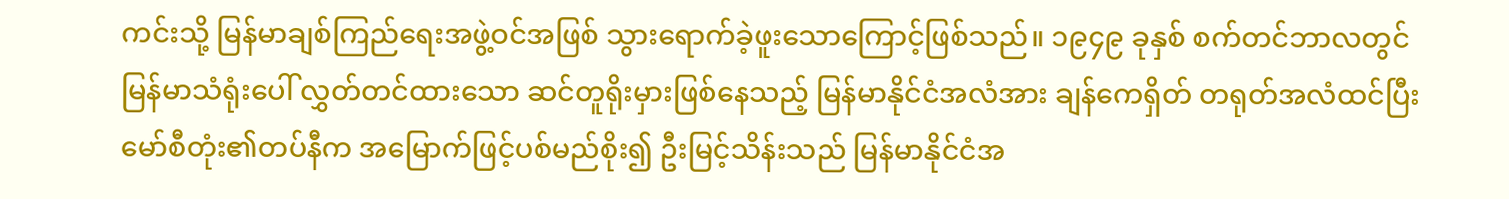ကင်းသို့ မြန်မာချစ်ကြည်ရေးအဖွဲ့ဝင်အဖြစ် သွားရောက်ခဲ့ဖူးသောကြောင့်ဖြစ်သည်။ ၁၉၄၉ ခုနှစ် စက်တင်ဘာလတွင် မြန်မာသံရုံးပေါ် လွှတ်တင်ထားသော ဆင်တူရိုးမှားဖြစ်နေသည့် မြန်မာနိုင်ငံအလံအား ချန်ကေရှိတ် တရုတ်အလံထင်ပြီး မော်စီတုံး၏တပ်နီက အမြောက်ဖြင့်ပစ်မည်စိုး၍ ဦးမြင့်သိန်းသည် မြန်မာနိုင်ငံအ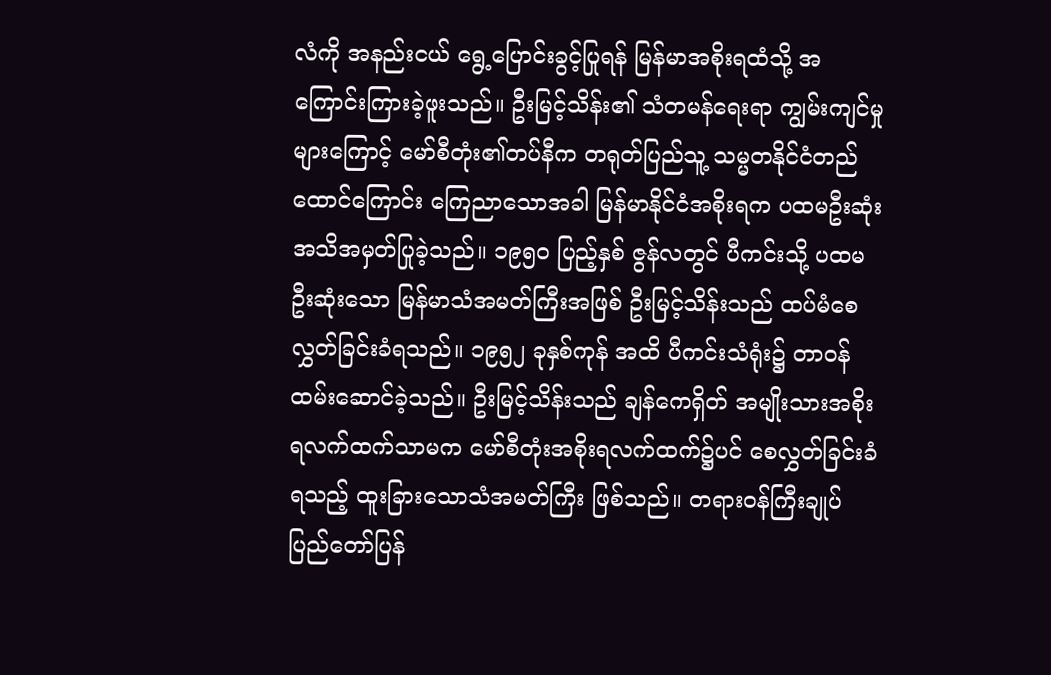လံကို အနည်းငယ် ရွေ့ပြောင်းခွင့်ပြုရန် မြန်မာအစိုးရထံသို့ အကြောင်းကြားခဲ့ဖူးသည်။ ဦးမြင့်သိန်း၏ သံတမန်ရေးရာ ကျွမ်းကျင်မှုများကြောင့် မော်စီတုံး၏တပ်နီက တရုတ်ပြည်သူ့ သမ္မတနိုင်ငံတည်ထောင်ကြောင်း ကြေညာသောအခါ မြန်မာနိုင်ငံအစိုးရက ပထမဦးဆုံး အသိအမှတ်ပြုခဲ့သည်။ ၁၉၅ဝ ပြည့်နှစ် ဇွန်လတွင် ပီကင်းသို့ ပထမဦးဆုံးသော မြန်မာသံအမတ်ကြီးအဖြစ် ဦးမြင့်သိန်းသည် ထပ်မံစေလွှတ်ခြင်းခံရသည်။ ၁၉၅၂ ခုနှစ်ကုန် အထိ ပီကင်းသံရုံး၌ တာဝန်ထမ်းဆောင်ခဲ့သည်။ ဦးမြင့်သိန်းသည် ချန်ကေရှိတ် အမျိုးသားအစိုးရလက်ထက်သာမက မော်စီတုံးအစိုးရလက်ထက်၌ပင် စေလွှတ်ခြင်းခံရသည့် ထူးခြားသောသံအမတ်ကြီး ဖြစ်သည်။ တရားဝန်ကြီးချုပ်ပြည်တော်ပြန်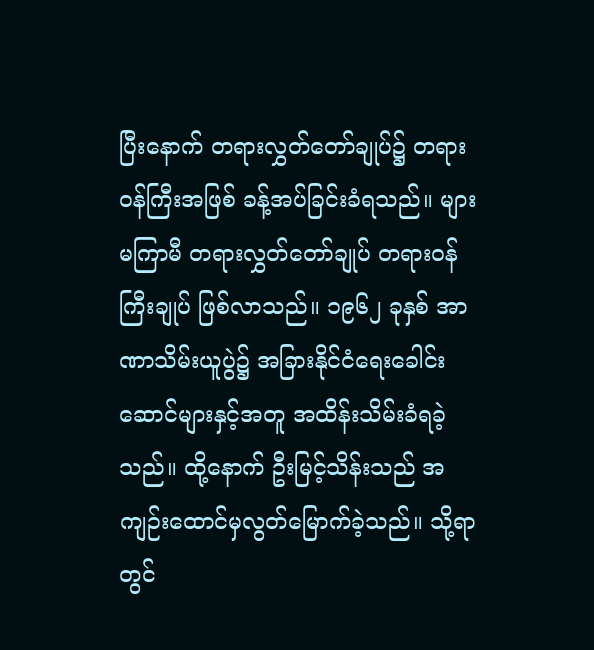ပြီးနောက် တရားလွှတ်တော်ချုပ်၌ တရားဝန်ကြီးအဖြစ် ခန့်အပ်ခြင်းခံရသည်။ များမကြာမီ တရားလွှတ်တော်ချုပ် တရားဝန်ကြီးချုပ် ဖြစ်လာသည်။ ၁၉၆၂ ခုနှစ် အာဏာသိမ်းယူပွဲ၌ အခြားနိုင်ငံရေးခေါင်းဆောင်များနှင့်အတူ အထိန်းသိမ်းခံရခဲ့သည်။ ထို့နောက် ဦးမြင့်သိန်းသည် အကျဉ်းထောင်မှလွတ်မြောက်ခဲ့သည်။ သို့ရာတွင်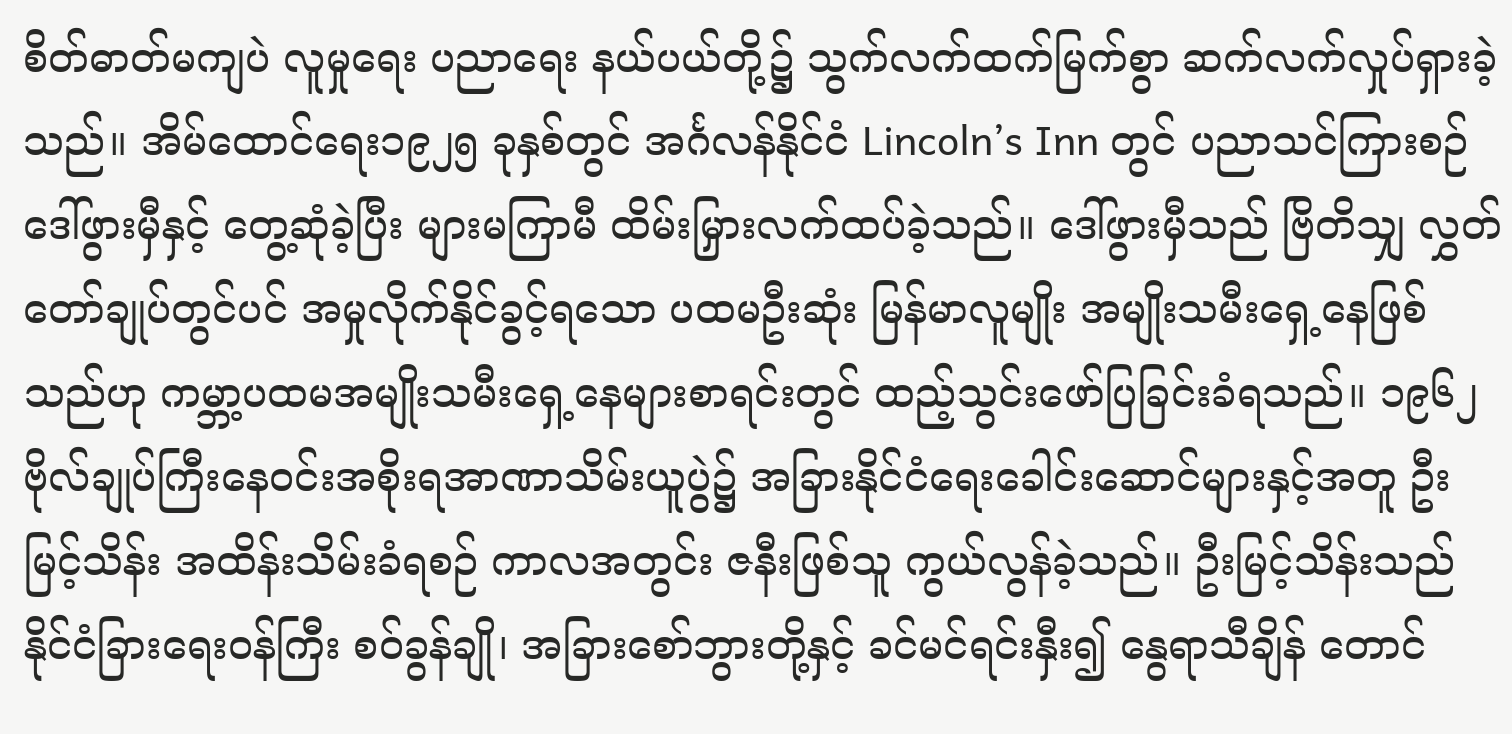စိတ်ဓာတ်မကျပဲ လူမှုရေး ပညာရေး နယ်ပယ်တို့၌ သွက်လက်ထက်မြက်စွာ ဆက်လက်လှုပ်ရှားခဲ့သည်။ အိမ်ထောင်ရေး၁၉၂၅ ခုနှစ်တွင် အင်္ဂလန်နိုင်ငံ Lincoln’s Inn တွင် ပညာသင်ကြားစဉ် ဒေါ်ဖွားမှီနှင့် တွေ့ဆုံခဲ့ပြီး များမကြာမီ ထိမ်းမြှားလက်ထပ်ခဲ့သည်။ ဒေါ်ဖွားမှီသည် ဗြိတိသျှ လွှတ်တော်ချုပ်တွင်ပင် အမှုလိုက်နိုင်ခွင့်ရသော ပထမဦးဆုံး မြန်မာလူမျိုး အမျိုးသမီးရှေ့နေဖြစ်သည်ဟု ကမ္ဘာ့ပထမအမျိုးသမီးရှေ့နေများစာရင်းတွင် ထည့်သွင်းဖော်ပြခြင်းခံရသည်။ ၁၉၆၂ ဗိုလ်ချုပ်ကြီးနေဝင်းအစိုးရအာဏာသိမ်းယူပွဲ၌ အခြားနိုင်ငံရေးခေါင်းဆောင်များနှင့်အတူ ဦးမြင့်သိန်း အထိန်းသိမ်းခံရစဉ် ကာလအတွင်း ဇနီးဖြစ်သူ ကွယ်လွန်ခဲ့သည်။ ဦးမြင့်သိန်းသည် နိုင်ငံခြားရေးဝန်ကြီး စဝ်ခွန်ချို၊ အခြားစော်ဘွားတို့နှင့် ခင်မင်ရင်းနှီး၍ နွေရာသီချိန် တောင်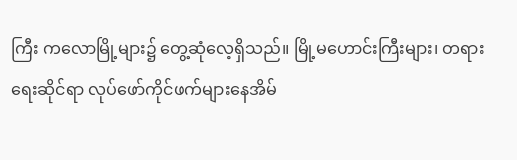ကြီး ကလောမြို့များ၌ တွေ့ဆုံလေ့ရှိသည်။ မြို့မဟောင်းကြီးများ၊ တရားရေးဆိုင်ရာ လုပ်ဖော်ကိုင်ဖက်များနေအိမ်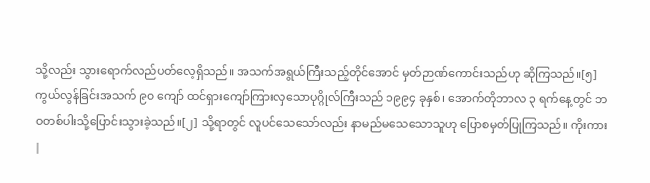သို့လည်း သွားရောက်လည်ပတ်လေ့ရှိသည်။ အသက်အရွယ်ကြီးသည့်တိုင်အောင် မှတ်ဉာဏ်ကောင်းသည်ဟု ဆိုကြသည်။[၅] ကွယ်လွန်ခြင်းအသက် ၉၀ ကျော် ထင်ရှားကျော်ကြားလှသောပုဂ္ဂိုလ်ကြီးသည် ၁၉၉၄ ခုနှစ်၊ အောက်တိုဘာလ ၃ ရက်နေ့တွင် ဘဝတစ်ပါးသို့ပြောင်းသွားခဲ့သည်။[၂] သို့ရာတွင် လူပင်သေသော်လည်း နာမည်မသေသောသူဟု ပြောစမှတ်ပြုကြသည်။ ကိုးကား
|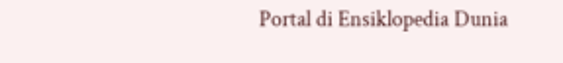Portal di Ensiklopedia Dunia